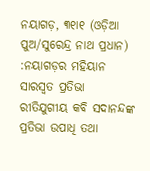ନୟାଗଡ଼, ୩୧ା୧ (ଓଡ଼ିଆ ପୁଅ/ସୁରେନ୍ଦ୍ର ନାଥ ପ୍ରଧାନ) :ନୟାଗଡ଼ର ମହିୟାନ ସାରସ୍ୱତ ପ୍ରତିଭା ରୀତିଯୁଗୀୟ କବି ସଦାନନ୍ଦଙ୍କ ପ୍ରତିଭା ଉପାଧି ତଥା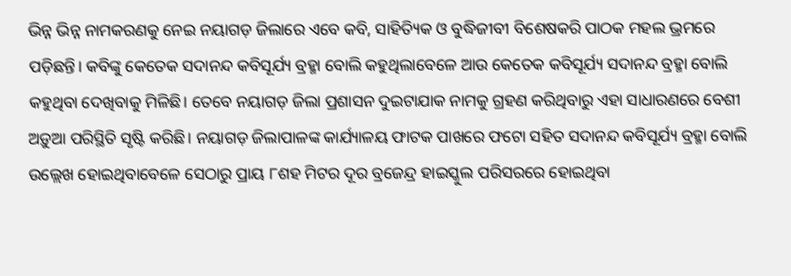ଭିନ୍ନ ଭିନ୍ନ ନାମକରଣକୁ ନେଇ ନୟାଗଡ଼ ଜିଲାରେ ଏବେ କବି, ସାହିତ୍ୟିକ ଓ ବୁଦ୍ଧିଜୀବୀ ବିଶେଷକରି ପାଠକ ମହଲ ଭ୍ରମରେ ପଡ଼ିଛନ୍ତି। କବିଙ୍କୁ କେତେକ ସଦାନନ୍ଦ କବିସୂର୍ଯ୍ୟ ବ୍ରହ୍ମା ବୋଲି କହୁଥିଲାବେଳେ ଆଉ କେତେକ କବିସୂର୍ଯ୍ୟ ସଦାନନ୍ଦ ବ୍ରହ୍ମା ବୋଲି କହୁଥିବା ଦେଖିବାକୁ ମିଳିଛି। ତେବେ ନୟାଗଡ଼ ଜିଲା ପ୍ରଶାସନ ଦୁଇଟାଯାକ ନାମକୁ ଗ୍ରହଣ କରିଥିବାରୁ ଏହା ସାଧାରଣରେ ବେଶୀ ଅଡ଼ୁଆ ପରିସ୍ଥିତି ସୃଷ୍ଟି କରିଛି। ନୟାଗଡ଼ ଜିଲାପାଳଙ୍କ କାର୍ଯ୍ୟାଳୟ ଫାଟକ ପାଖରେ ଫଟୋ ସହିତ ସଦାନନ୍ଦ କବିସୂର୍ଯ୍ୟ ବ୍ରହ୍ମା ବୋଲି ଉଲ୍ଲେଖ ହୋଇଥିବାବେଳେ ସେଠାରୁ ପ୍ରାୟ ୮ଶହ ମିଟର ଦୂର ବ୍ରଜେନ୍ଦ୍ର ହାଇସ୍କୁଲ ପରିସରରେ ହୋଇଥିବା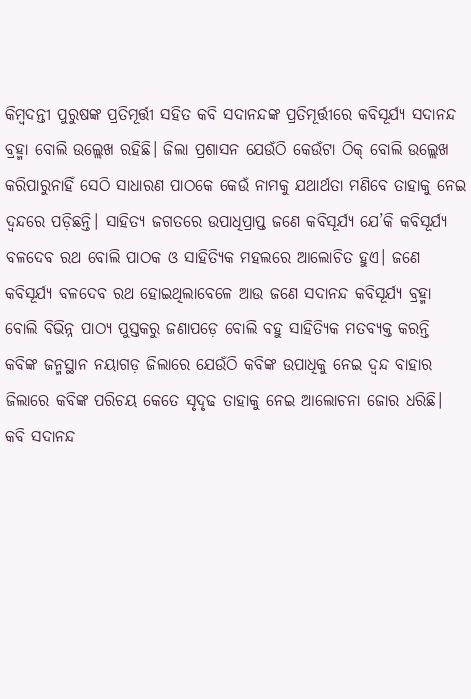କିମ୍ବଦନ୍ତୀ ପୁରୁଷଙ୍କ ପ୍ରତିମୂର୍ତ୍ତୀ ସହିତ କବି ସଦାନନ୍ଦଙ୍କ ପ୍ରତିମୂର୍ତ୍ତୀରେ କବିସୂର୍ଯ୍ୟ ସଦାନନ୍ଦ ବ୍ରହ୍ମା ବୋଲି ଉଲ୍ଲେଖ ରହିଛି। ଜିଲା ପ୍ରଶାସନ ଯେଉଁଠି କେଉଁଟା ଠିକ୍ ବୋଲି ଉଲ୍ଲେଖ କରିପାରୁନାହିଁ ସେଠି ସାଧାରଣ ପାଠକେ କେଉଁ ନାମକୁ ଯଥାର୍ଥତା ମଣିବେ ତାହାକୁ ନେଇ ଦ୍ୱନ୍ଦରେ ପଡ଼ିଛନ୍ତି। ସାହିତ୍ୟ ଜଗତରେ ଉପାଧିପ୍ରାପ୍ତ ଜଣେ କବିସୂର୍ଯ୍ୟ ଯେ’କି କବିସୂର୍ଯ୍ୟ ବଳଦେବ ରଥ ବୋଲି ପାଠକ ଓ ସାହିତ୍ୟିକ ମହଲରେ ଆଲୋଚିତ ହୁଏ। ଜଣେ କବିସୂର୍ଯ୍ୟ ବଳଦେବ ରଥ ହୋଇଥିଲାବେଳେ ଆଉ ଜଣେ ସଦାନନ୍ଦ କବିସୂର୍ଯ୍ୟ ବ୍ରହ୍ମା ବୋଲି ବିଭିନ୍ନ ପାଠ୍ୟ ପୁସ୍ତକରୁ ଜଣାପଡ଼େ ବୋଲି ବହୁ ସାହିତ୍ୟିକ ମତବ୍ୟକ୍ତ କରନ୍ତି କବିଙ୍କ ଜନ୍ମସ୍ଥାନ ନୟାଗଡ଼ ଜିଲାରେ ଯେଉଁଠି କବିଙ୍କ ଉପାଧିକୁ ନେଇ ଦ୍ୱନ୍ଦ ବାହାର ଜିଲାରେ କବିଙ୍କ ପରିଚୟ କେତେ ସୃଦୃଢ ତାହାକୁ ନେଇ ଆଲୋଚନା ଜୋର ଧରିଛି। କବି ସଦାନନ୍ଦ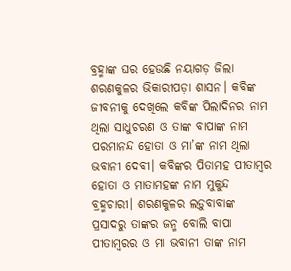ବ୍ରହ୍ମାଙ୍କ ଘର ହେଉଛି ନୟାଗଡ଼ ଜିଲା ଶରଣକୁଳର ଭିକାରୀପଡ଼ା ଶାସନ। କବିଙ୍କ ଜୀବନୀକୁ ଦେଖିଲେ କବିଙ୍କ ପିଲାଦିନର ନାମ ଥିଲା ସାଧୁଚରଣ ଓ ତାଙ୍କ ବାପାଙ୍କ ନାମ ପରମାନନ୍ଦ ହୋତା ଓ ମା’ଙ୍କ ନାମ ଥିଲା ଭବାନୀ ଦେବୀ। କବିଙ୍କର ପିତାମହ ପୀତାମ୍ବର ହୋତା ଓ ମାତାମହଙ୍କ ନାମ ମୁକୁନ୍ଦ ବ୍ରହ୍ମଚାରୀ। ଶରଣକୁଳର ଲଡ଼ୁବାବାଙ୍କ ପ୍ରସାଦରୁ ତାଙ୍କର ଜନ୍ମ ବୋଲି ବାପା ପୀତାମ୍ବରର ଓ ମା ଭବାନୀ ତାଙ୍କ ନାମ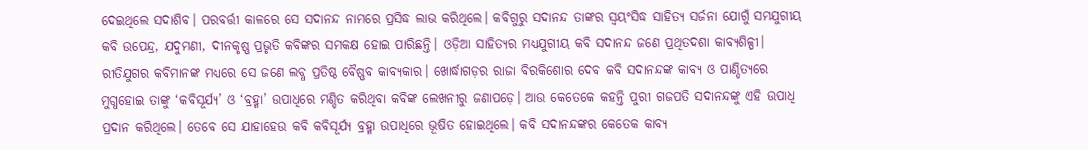ଦେଇଥିଲେ ସଦାଶିବ। ପରବର୍ତ୍ତୀ କାଳରେ ସେ ସଦାନନ୍ଦ ନାମରେ ପ୍ରସିଦ୍ଧ ଲାଭ କରିଥିଲେ। କବିଗୁରୁ ସଦାନନ୍ଦ ତାଙ୍କର ସ୍ୱୟଂସିଦ୍ଧ ସାହିତ୍ୟ ସର୍ଜନା ଯୋଗୁଁ ସମଯୁଗୀୟ କବି ଉପେନ୍ଦ୍ର, ଯଦୁମଣୀ, ଦୀନକୃଷ୍ଣ ପ୍ରଭୃତି କବିଙ୍କର ସମକକ୍ଷ ହୋଇ ପାରିଛନ୍ତି। ଓଡ଼ିଆ ସାହିତ୍ୟର ମଧ୍ୟଯୁଗୀୟ କବି ସଦାନନ୍ଦ ଜଣେ ପ୍ରଥିତଦଶା କାବ୍ୟଶିଳ୍ପୀ। ରୀତିଯୁଗର କବିମାନଙ୍କ ମଧ୍ୟରେ ସେ ଜଣେ ଲବ୍ଧ ପ୍ରତିଷ୍ଠ ବୈଷ୍ଣବ କାବ୍ୟକାର। ଖୋର୍ଦ୍ଧାଗଡ଼ର ରାଜା ବିରକିଶୋର ଦେବ କବି ସଦାନନ୍ଦଙ୍କ କାବ୍ୟ ଓ ପାଣ୍ଡିତ୍ୟରେ ମୁଗ୍ଧହୋଇ ତାଙ୍କୁ ‘କବିସୂର୍ଯ୍ୟ’ ଓ ‘ବ୍ରହ୍ମା’ ଉପାଧିରେ ମଣ୍ଡିତ କରିଥିବା କବିଙ୍କ ଲେଖନୀରୁ ଜଣାପଡ଼େ। ଆଉ କେତେକେ କହନ୍ତି ପୁରୀ ଗଜପତି ସଦାନନ୍ଦଙ୍କୁ ଏହି ଉପାଧି ପ୍ରଦାନ କରିଥିଲେ। ତେବେ ସେ ଯାହାହେଉ କବି କବିସୂର୍ଯ୍ୟ ବ୍ରହ୍ମା ଉପାଧିରେ ଭୂଷିତ ହୋଇଥିଲେ। କବି ସଦାନନ୍ଦଙ୍କର କେତେକ କାବ୍ୟ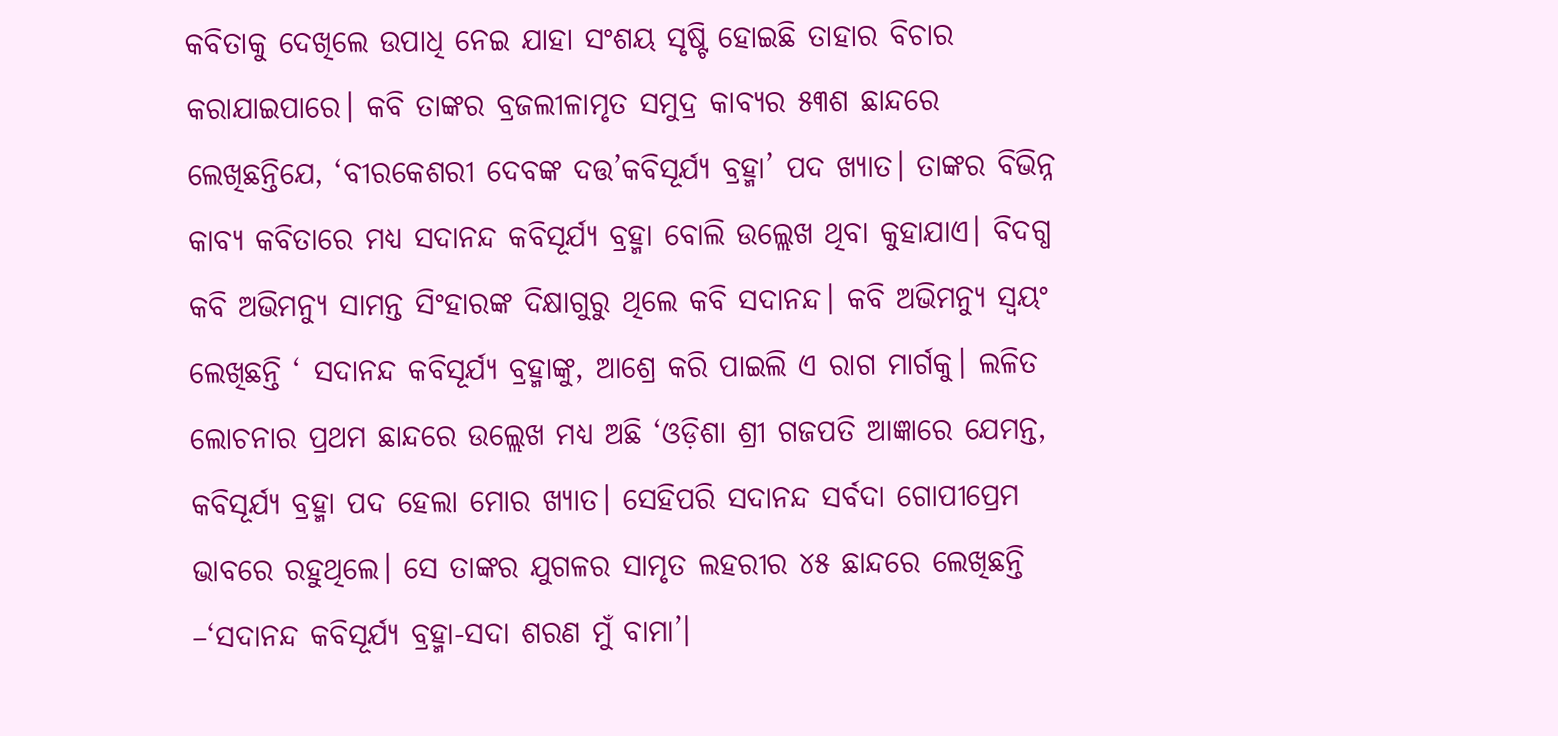କବିତାକୁ ଦେଖିଲେ ଉପାଧି ନେଇ ଯାହା ସଂଶୟ ସୃଷ୍ଟି ହୋଇଛି ତାହାର ବିଚାର କରାଯାଇପାରେ। କବି ତାଙ୍କର ବ୍ରଜଲୀଳାମୃତ ସମୁଦ୍ର କାବ୍ୟର ୫୩ଶ ଛାନ୍ଦରେ ଲେଖିଛନ୍ତିଯେ, ‘ବୀରକେଶରୀ ଦେବଙ୍କ ଦତ୍ତ’କବିସୂର୍ଯ୍ୟ ବ୍ରହ୍ମା’ ପଦ ଖ୍ୟାତ। ତାଙ୍କର ବିଭିନ୍ନ କାବ୍ୟ କବିତାରେ ମଧ୍ୟ ସଦାନନ୍ଦ କବିସୂର୍ଯ୍ୟ ବ୍ରହ୍ମା ବୋଲି ଉଲ୍ଲେଖ ଥିବା କୁହାଯାଏ। ବିଦଗ୍ଧ କବି ଅଭିମନ୍ୟୁ ସାମନ୍ତ ସିଂହାରଙ୍କ ଦିକ୍ଷାଗୁରୁ ଥିଲେ କବି ସଦାନନ୍ଦ। କବି ଅଭିମନ୍ୟୁ ସ୍ୱୟଂ ଲେଖିଛନ୍ତି ‘ ସଦାନନ୍ଦ କବିସୂର୍ଯ୍ୟ ବ୍ରହ୍ମାଙ୍କୁ, ଆଶ୍ରେ କରି ପାଇଲି ଏ ରାଗ ମାର୍ଗକୁ। ଲଳିତ ଲୋଚନାର ପ୍ରଥମ ଛାନ୍ଦରେ ଉଲ୍ଲେଖ ମଧ୍ୟ ଅଛି ‘ଓଡ଼ିଶା ଶ୍ରୀ ଗଜପତି ଆଜ୍ଞାରେ ଯେମନ୍ତ, କବିସୂର୍ଯ୍ୟ ବ୍ରହ୍ମା ପଦ ହେଲା ମୋର ଖ୍ୟାତ। ସେହିପରି ସଦାନନ୍ଦ ସର୍ବଦା ଗୋପୀପ୍ରେମ ଭାବରେ ରହୁଥିଲେ। ସେ ତାଙ୍କର ଯୁଗଳର ସାମୃତ ଲହରୀର ୪୫ ଛାନ୍ଦରେ ଲେଖିଛନ୍ତି –‘ସଦାନନ୍ଦ କବିସୂର୍ଯ୍ୟ ବ୍ରହ୍ମା-ସଦା ଶରଣ ମୁଁ ବାମା’।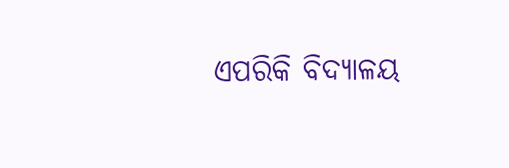ଏପରିକି ବିଦ୍ୟାଳୟ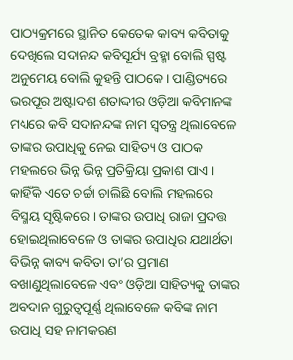ପାଠ୍ୟକ୍ରମରେ ସ୍ଥାନିତ କେତେକ କାବ୍ୟ କବିତାକୁ ଦେଖିଲେ ସଦାନନ୍ଦ କବିସୂର୍ଯ୍ୟ ବ୍ରହ୍ମା ବୋଲି ସ୍ପଷ୍ଟ ଅନୁମେୟ ବୋଲି କୁହନ୍ତି ପାଠକେ। ପାଣ୍ଡିତ୍ୟରେ ଭରପୂର ଅଷ୍ଟାଦଶ ଶତାଦ୍ଦୀର ଓଡ଼ିଆ କବିମାନଙ୍କ ମଧ୍ୟରେ କବି ସଦାନନ୍ଦଙ୍କ ନାମ ସ୍ୱତନ୍ତ୍ର ଥିଲାବେଳେ ତାଙ୍କର ଉପାଧିକୁ ନେଇ ସାହିତ୍ୟ ଓ ପାଠକ ମହଲରେ ଭିନ୍ନ ଭିନ୍ନ ପ୍ରତିକ୍ରିୟା ପ୍ରକାଶ ପାଏ। କାହିଁକି ଏତେ ଚର୍ଚ୍ଚା ଚାଲିଛି ବୋଲି ମହଲରେ ବିସ୍ମୟ ସୃଷ୍ଟିକରେ। ତାଙ୍କର ଉପାଧି ରାଜା ପ୍ରଦତ୍ତ ହୋଇଥିଲାବେଳେ ଓ ତାଙ୍କର ଉପାଧିର ଯଥାର୍ଥତା ବିଭିନ୍ନ କାବ୍ୟ କବିତା ତା’ର ପ୍ରମାଣ ବଖାଣୁଥିଲାବେଳେ ଏବଂ ଓଡ଼ିଆ ସାହିତ୍ୟକୁ ତାଙ୍କର ଅବଦାନ ଗୁରୁତ୍ୱପୂର୍ଣ୍ଣ ଥିଲାବେଳେ କବିଙ୍କ ନାମ ଉପାଧି ସହ ନାମକରଣ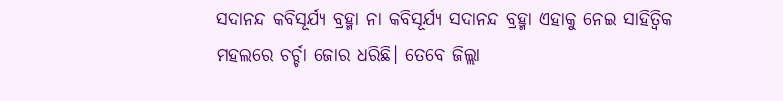ସଦାନନ୍ଦ କବିସୂର୍ଯ୍ୟ ବ୍ରହ୍ମା ନା କବିସୂର୍ଯ୍ୟ ସଦାନନ୍ଦ ବ୍ରହ୍ମା ଏହାକୁ ନେଇ ସାହିତ୍ୱିକ ମହଲରେ ଚର୍ଚ୍ଚା ଜୋର ଧରିଛି। ତେବେ ଜିଲ୍ଲା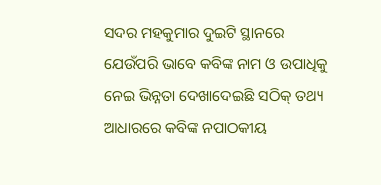ସଦର ମହକୁମାର ଦୁଇଟି ସ୍ଥାନରେ ଯେଉଁପରି ଭାବେ କବିଙ୍କ ନାମ ଓ ଉପାଧିକୁ ନେଇ ଭିନ୍ନତା ଦେଖାଦେଇଛି ସଠିକ୍ ତଥ୍ୟ ଆଧାରରେ କବିଙ୍କ ନପାଠକୀୟ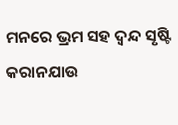ମନରେ ଭ୍ରମ ସହ ଦ୍ୱନ୍ଦ ସୃଷ୍ଟି କରାନଯାଉ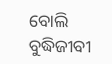ବୋଲି ବୁଦ୍ଧିଜୀବୀ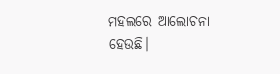ମହଲରେ ଆଲୋଚନା ହେଉଛି।